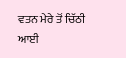ਵਤਨ ਮੇਰੇ ਤੋਂ ਚਿੱਠੀ ਆਈ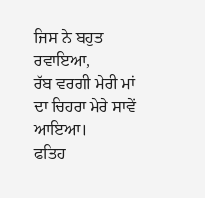ਜਿਸ ਨੇ ਬਹੁਤ ਰਵਾਇਆ,
ਰੱਬ ਵਰਗੀ ਮੇਰੀ ਮਾਂ ਦਾ ਚਿਹਰਾ ਮੇਰੇ ਸਾਵੇਂ ਆਇਆ।
ਫਤਿਹ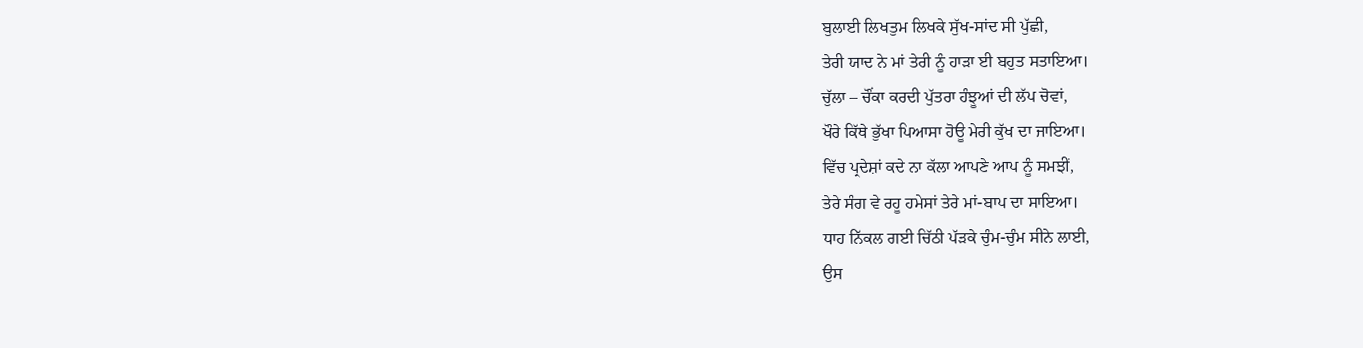ਬੁਲਾਈ ਲਿਖਤੁਮ ਲਿਖਕੇ ਸੁੱਖ-ਸਾਂਦ ਸੀ ਪੁੱਛੀ,
ਤੇਰੀ ਯਾਦ ਨੇ ਮਾਂ ਤੇਰੀ ਨੂੰ ਹਾੜਾ ਈ ਬਹੁਤ ਸਤਾਇਆ।
ਚੁੱਲਾ – ਚੌਂਕਾ ਕਰਦੀ ਪੁੱਤਰਾ ਹੰਝੂਆਂ ਦੀ ਲੱਪ ਚੋਵਾਂ,
ਖੌਰੇ ਕਿੱਥੇ ਭੁੱਖਾ ਪਿਆਸਾ ਹੋਊ ਮੇਰੀ ਕੁੱਖ ਦਾ ਜਾਇਆ।
ਵਿੱਚ ਪ੍ਰਦੇਸ਼ਾਂ ਕਦੇ ਨਾ ਕੱਲਾ ਆਪਣੇ ਆਪ ਨੂੰ ਸਮਝੀਂ,
ਤੇਰੇ ਸੰਗ ਵੇ ਰਹੂ ਹਮੇਸਾਂ ਤੇਰੇ ਮਾਂ-ਬਾਪ ਦਾ ਸਾਇਆ।
ਧਾਹ ਨਿੱਕਲ ਗਈ ਚਿੱਠੀ ਪੱੜਕੇ ਚੁੰਮ-ਚੁੰਮ ਸੀਨੇ ਲਾਈ,
ਉਸ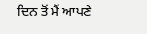ਦਿਨ ਤੋਂ ਮੈਂ ਆਪਣੇ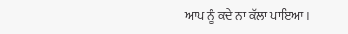ਆਪ ਨੂੰ ਕਦੇ ਨਾ ਕੱਲਾ ਪਾਇਆ।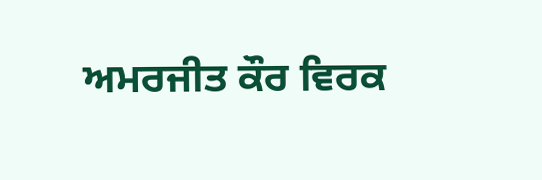ਅਮਰਜੀਤ ਕੌਰ ਵਿਰਕ